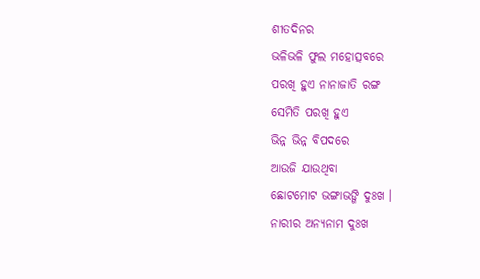ଶୀତଦିନର
ଭଳିଭଳି ଫୁଲ ମହୋତ୍ସବରେ
ପରଖି ହୁଏ ନାନାଜାତି ରଙ୍ଗ
ସେମିତି ପରଖି ହୁଏ
ଭିନ୍ନ ଭିନ୍ନ ବିପଦରେ
ଆଉଜି ଯାଉଥିବା
ଛୋଟମୋଟ ଭଙ୍ଗାଭଙ୍ଗି ଦୁଃଖ ।
ନାରୀର ଅନ୍ୟନାମ ଦୁଃଖ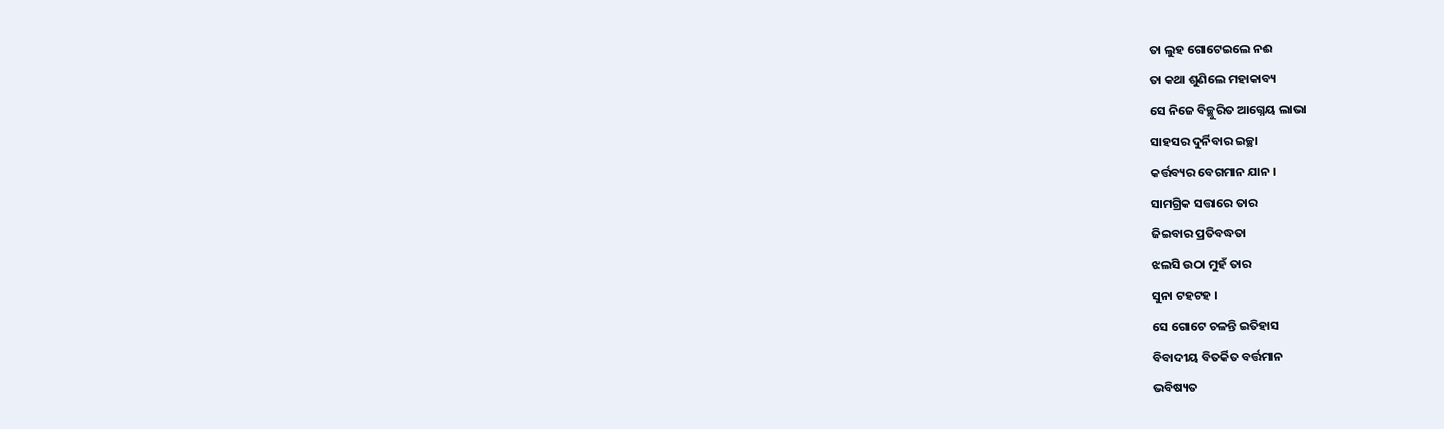ତା ଲୁହ ଗୋଟେଇଲେ ନଈ
ତା କଥା ଶୁଣିଲେ ମହାକାବ୍ୟ
ସେ ନିଜେ ବିଚ୍ଛୁରିତ ଆଗ୍ନେୟ ଲାଭା
ସାହସର ଦୁର୍ନିବାର ଇଚ୍ଛା
କର୍ତ୍ତବ୍ୟର ବେଗମାନ ଯାନ ।
ସାମଗ୍ରିକ ସତ୍ତାରେ ତାର
ଜିଇବାର ପ୍ରତିବଦ୍ଧତା
ଝଲସି ଉଠା ମୁହଁ ତାର
ସୁନା ଟହଟହ ।
ସେ ଗୋଟେ ଚଳନ୍ତି ଇତିହାସ
ବିବାଦୀୟ ବିତର୍କିତ ବର୍ତ୍ତମାନ
ଭବିଷ୍ୟତ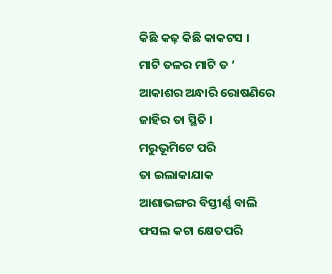କିଛି କଢ଼ କିଛି କାକଟସ ।
ମାଟି ତଳର ମାଟି ତ ‘
ଆକାଶର ଅନ୍ଧାରି ରୋଷଣିରେ
ଜାହିର ତା ସ୍ଥିତି ।
ମରୁଭୂମିଟେ ପରି
ତା ଇଲାକାଯାକ
ଆଶାଭଙ୍ଗର ବିସ୍ତୀର୍ଣ୍ଣ ବାଲି
ଫସଲ କଟା କ୍ଷେତପରି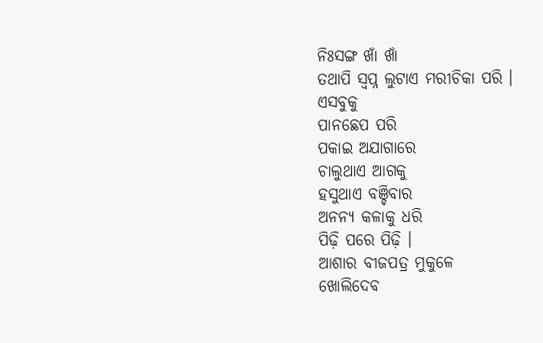ନିଃସଙ୍ଗ ଖାଁ ଖାଁ
ତଥାପି ସ୍ୱପ୍ନ ଲୁଟାଏ ମରୀଚିକା ପରି ।
ଏସବୁକୁ
ପାନଛେପ ପରି
ପକାଇ ଅଯାଗାରେ
ଚାଲୁଥାଏ ଆଗକୁ
ହସୁଥାଏ ବଞ୍ଚିବାର
ଅନନ୍ୟ କଳାକୁ ଧରି
ପିଢ଼ି ପରେ ପିଢ଼ି ।
ଆଶାର ବୀଜପତ୍ର ମୁକୁଳେ
ଖୋଲିଦେବ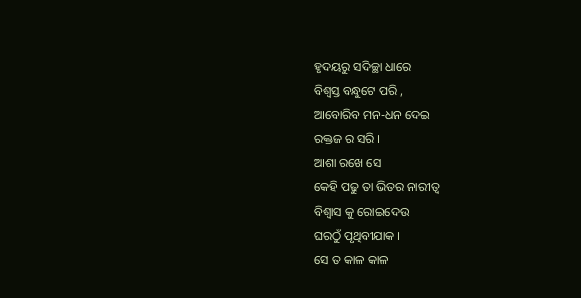ହୃଦୟରୁ ସଦିଚ୍ଛା ଧାରେ
ବିଶ୍ୱସ୍ତ ବନ୍ଧୁଟେ ପରି ,
ଆବୋରିବ ମନ-ଧନ ଦେଇ
ରକ୍ତଜ ର ସରି ।
ଆଶା ରଖେ ସେ
କେହି ପଢୁ ତା ଭିତର ନାରୀତ୍ୱ
ବିଶ୍ୱାସ କୁ ରୋଇଦେଉ
ଘରଠୁଁ ପୃଥିବୀଯାକ ।
ସେ ତ କାଳ କାଳ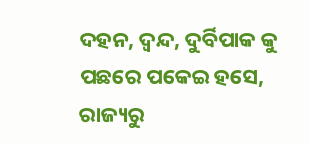ଦହନ, ଦ୍ଵନ୍ଦ, ଦୁର୍ବିପାକ କୁ
ପଛରେ ପକେଇ ହସେ,
ରାଜ୍ୟରୁ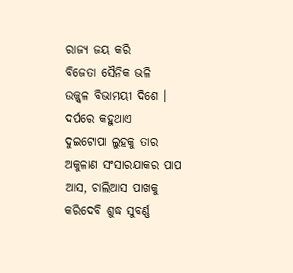ରାଜ୍ୟ ଜୟ କରି
ବିଜେତା ସୈନିକ ଭଳି
ଉଜ୍ଜ୍ୱଳ ବିଭାମୟୀ ଦିଶେ ।
ଦର୍ପରେ କହୁଥାଏ
ଦୁଇଟୋପା ଲୁହକୁ ତାର
ଅକୁଳାଣ ସଂସାରଯାକର ପାପ
ଆସ, ଚାଲିଆସ ପାଖକୁ
କରିଦେବି ଶୁଦ୍ଧ ସୁବର୍ଣ୍ଣ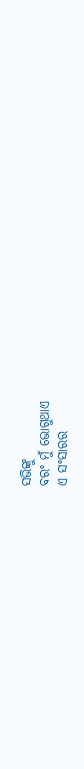ସଭିଙ୍କୁ
ବରଂ ମୁଁ ଭୋଗୁଥାଏ
ଏ ସଂସାରର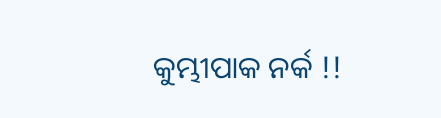କୁମ୍ଭୀପାକ ନର୍କ !!